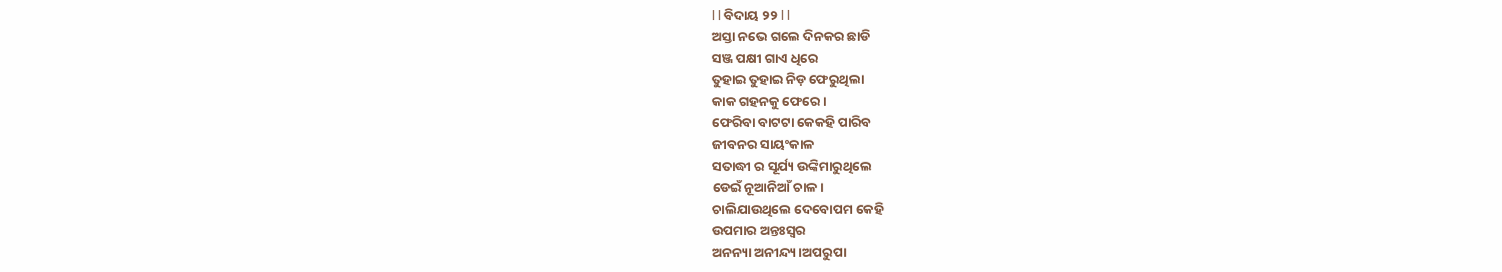l l ବିଦାୟ ୨୨ l l
ଅସ୍ତା ନଭେ ଗଲେ ଦିନକର ଛାଡି
ସଞ୍ଜ ପକ୍ଷୀ ଗାଏ ଧିରେ
ତୁହାଇ ତୁହାଇ ନିଡ଼ ଫେରୁଥିଲା
କାକ ଗହନକୁ ଫେରେ।
ଫେରିବା ବାଟଟା କେକହି ପାରିବ
ଜୀବନର ସାୟଂକାଳ
ସତାଦ୍ଧୀ ର ସୂର୍ଯ୍ୟ ଉଙ୍କିମାରୁଥିଲେ
ଡେଇଁ ନୂଆନିଆଁ ଚାଳ।
ଚାଲିଯାଉଥିଲେ ଦେବୋପମ କେହି
ଉପମାର ଅନ୍ତଃସ୍ୱର
ଅନନ୍ୟା ଅନୀନ୍ଦ୍ୟ।ଅପରୁପା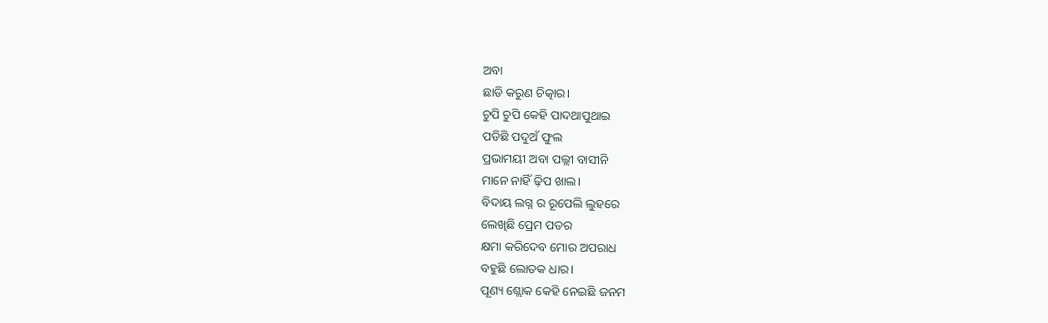ଅବା
ଛାଡି କରୁଣ ଚିତ୍କାର।
ଚୁପି ଚୁପି କେହି ପାଦଥାପୁଥାଇ
ପଡିଛି ପଦୁଅଁ ଫୁଲ
ପ୍ରଭାମୟୀ ଅବା ପଲ୍ଲୀ ବାସୀନି
ମାନେ ନାହିଁ ଢ଼ିପ ଖାଲ।
ବିଦାୟ ଲଗ୍ନ ର ରୂପେଲି ଲୁହରେ
ଲେଖିଛି ପ୍ରେମ ପତର
କ୍ଷମା କରିଦେବ ମୋର ଅପରାଧ
ବହୁଛି ଲୋତକ ଧାର।
ପୂଣ୍ୟ ଶ୍ଲୋକ କେହି ନେଇଛି ଜନମ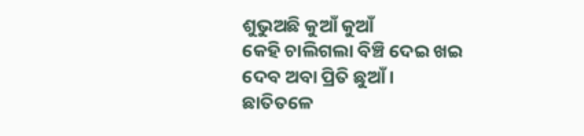ଶୁଭୁଅଛି କୁଆଁ କୁଆଁ
କେହି ଚାଲିଗଲା ବିଞ୍ଚି ଦେଇ ଖଇ
ଦେବ ଅବା ପ୍ରିତି ଛୁଆଁ।
ଛାତିତଳେ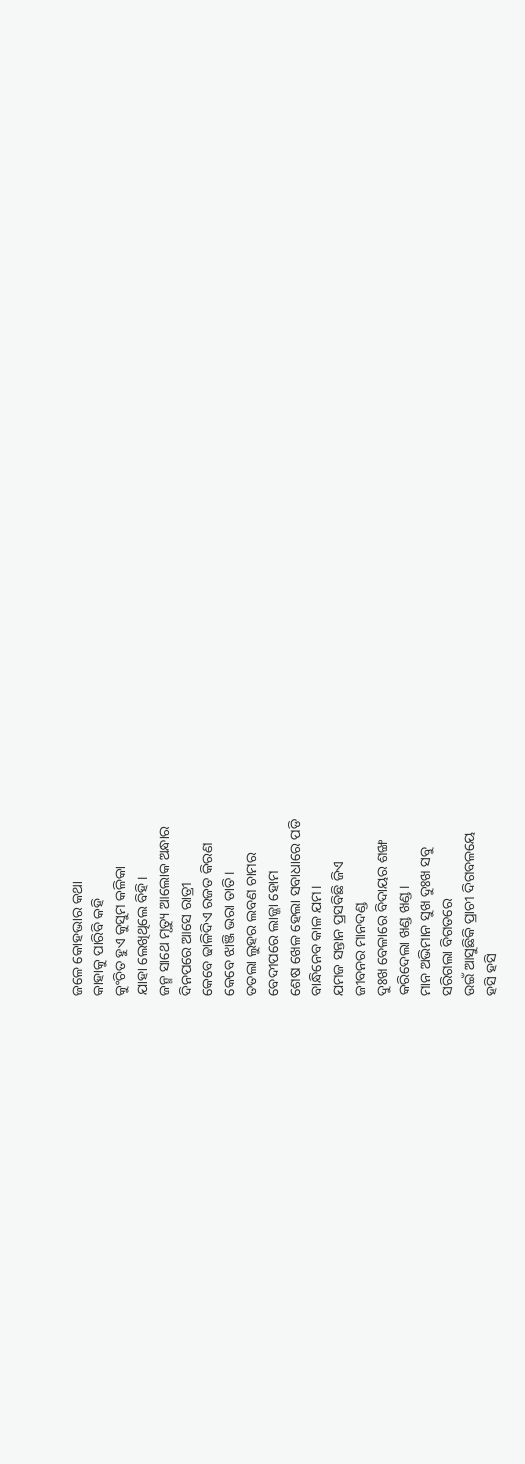ଜଳେ କୋହଭାର କଥା
କାହାକୁ ପାରିବି କହି
କୁଂଚିତ ହୁଏ କୁସୁମ କଳିକା
ଯାହା ଲେଖିଥିଲେ ବିହି।
ଜନ୍ମ ସାଥେ ମୃତ୍ୟୁ ଆଲୋକ ଅନ୍ଧାର
ଦିନପରେ ଆସେ ରାତ୍ରୀ
କେବେ ଢାଳିଦିଏ ରଜତ କିରଣ
କେବେ ଝାଞ୍ଜି ଭରା ତାତି।
ତତଲା ଲୁହର ଲବଣ ଚାମର
ବେଦୀପରେ ଲାଜ୍ଜା ହୋମ
ଶେଷ ଖେଳ ହେଲା ସବାଧାରେ ପଡି
ବାନ୍ଧିନେବ କାଳ ଯମ।
ଯମଜ ସନ୍ତାନ ପ୍ରସବିଛି ଜିଏ
ଜୀବନର ମାନଦଣ୍ଡ
ଦୁଃଖ ବେଳାରେ ବିଦାୟର ଶଙ୍ଖ
କରିଦେଲା ଖଣ୍ଡ ଖଣ୍ଡ।
ମାନ ଅଭିମାନ ସୁଖ ଦୁଃଖ ସବୁ
ସରିଗଲା ବିଗତରେ
ଉଇଁ ଆସୁଛିକି ପ୍ରାଚୀ ଦିଗବଳୟେ
ହସି ହସି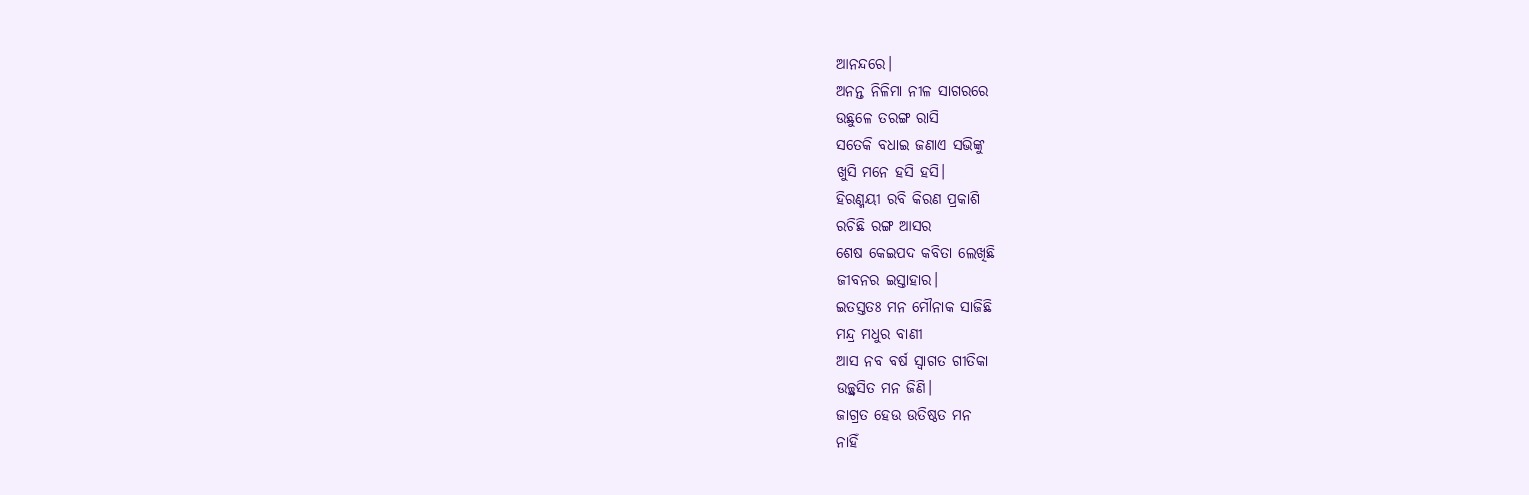ଆନନ୍ଦରେ।
ଅନନ୍ତ ନିଳିମା ନୀଳ ସାଗରରେ
ଉଛୁଳେ ତରଙ୍ଗ ରାସି
ସତେକି ବଧାଇ ଜଣାଏ ସଭିଙ୍କୁ
ଖୁସି ମନେ ହସି ହସି।
ହିରଣ୍ମୟୀ ରବି କିରଣ ପ୍ରକାଶି
ରଚିଛି ରଙ୍ଗ ଆସର
ଶେଷ କେଇପଦ କବିତା ଲେଖିଛି
ଜୀବନର ଇସ୍ତାହାର।
ଇତସ୍ତତଃ ମନ ମୌନାକ ସାଜିଛି
ମନ୍ଦ୍ର ମଧୁର ବାଣୀ
ଆସ ନବ ବର୍ଷ ସ୍ୱାଗତ ଗୀତିକା
ଉଚ୍ଛ୍ୱସିତ ମନ ଜିଣି।
ଜାଗ୍ରତ ହେଉ ଉତିଷ୍ଠତ ମନ
ନାହିଁ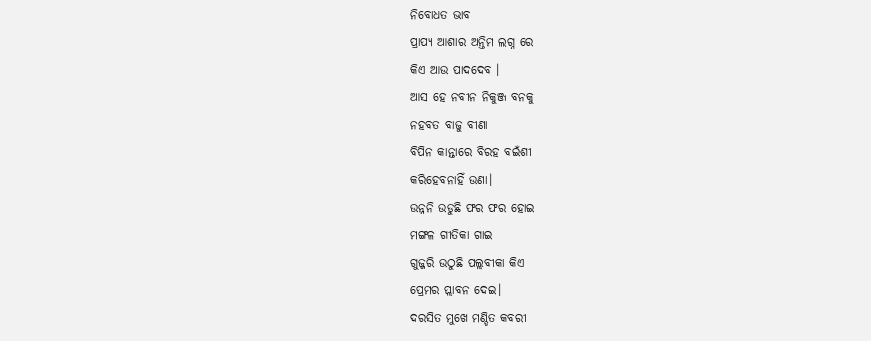ନିବୋଧତ ଭାବ
ପ୍ରାପ୍ୟ ଆଶାର ଅନ୍ତିମ ଲଗ୍ନ ରେ
କିଏ ଆଉ ପାଦଦେବ ।
ଆସ ହେ ନବୀନ ନିକୁଞ୍ଜ ବନକୁ
ନହବତ ବାଜୁ ବୀଣା
ବିପିନ କାନ୍ତାରେ ବିରହ ବଇଁଶୀ
କରିହେବନାହିଁ ଉଣା।
ଉନ୍ନନି ଉଡୁଛି ଫର ଫର ହୋଇ
ମଙ୍ଗଳ ଗୀତିକା ଗାଇ
ଗୁଜ୍ଜରି ଉଠୁଛି ପଲ୍ଲବୀକା କିଏ
ପ୍ରେମର ପ୍ଲାବନ ଦେଇ।
ଦରସିତ ମୁଖେ ମଣ୍ଡିତ କବରୀ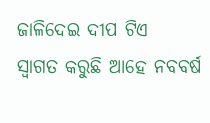ଜାଳିଦେଇ ଦୀପ ଟିଏ
ସ୍ୱାଗତ କରୁଛି ଆହେ ନବବର୍ଷ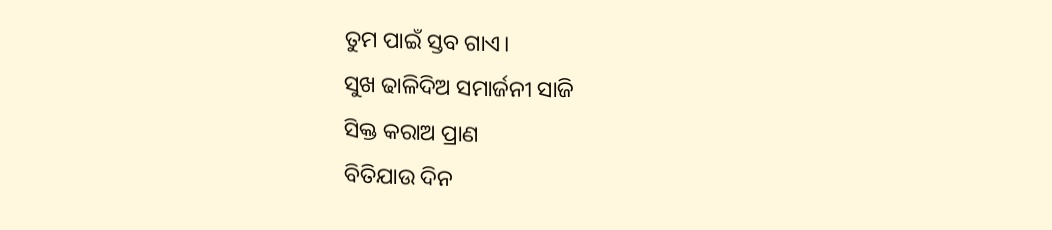ତୁମ ପାଇଁ ସ୍ତବ ଗାଏ।
ସୁଖ ଢାଳିଦିଅ ସମାର୍ଜନୀ ସାଜି
ସିକ୍ତ କରାଅ ପ୍ରାଣ
ବିତିଯାଉ ଦିନ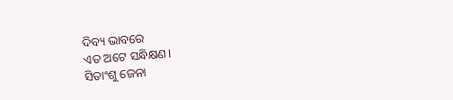ଦିବ୍ୟ ଭାବରେ
ଏତ ଅଟେ ସନ୍ଧିକ୍ଷଣ।
ସିତାଂଶୁ ଜେନା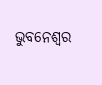ଭୁବନେଶ୍ବର